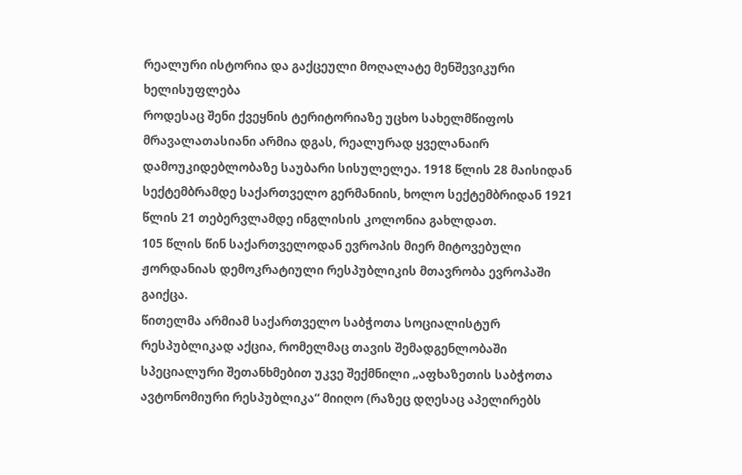რეალური ისტორია და გაქცეული მოღალატე მენშევიკური ხელისუფლება
როდესაც შენი ქვეყნის ტერიტორიაზე უცხო სახელმწიფოს მრავალათასიანი არმია დგას, რეალურად ყველანაირ დამოუკიდებლობაზე საუბარი სისულელეა. 1918 წლის 28 მაისიდან სექტემბრამდე საქართველო გერმანიის, ხოლო სექტემბრიდან 1921 წლის 21 თებერვლამდე ინგლისის კოლონია გახლდათ.
105 წლის წინ საქართველოდან ევროპის მიერ მიტოვებული ჟორდანიას დემოკრატიული რესპუბლიკის მთავრობა ევროპაში გაიქცა.
წითელმა არმიამ საქართველო საბჭოთა სოციალისტურ რესპუბლიკად აქცია, რომელმაც თავის შემადგენლობაში სპეციალური შეთანხმებით უკვე შექმნილი „აფხაზეთის საბჭოთა ავტონომიური რესპუბლიკა“ მიიღო (რაზეც დღესაც აპელირებს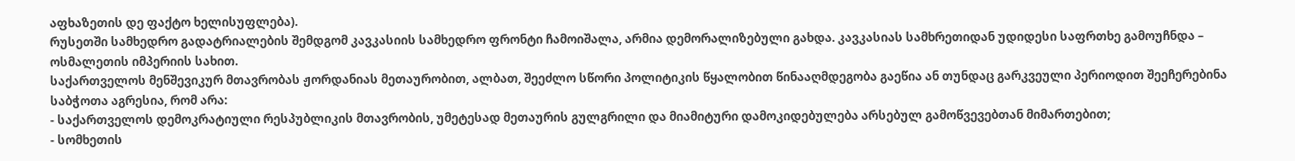აფხაზეთის დე ფაქტო ხელისუფლება).
რუსეთში სამხედრო გადატრიალების შემდგომ კავკასიის სამხედრო ფრონტი ჩამოიშალა, არმია დემორალიზებული გახდა. კავკასიას სამხრეთიდან უდიდესი საფრთხე გამოუჩნდა – ოსმალეთის იმპერიის სახით.
საქართველოს მენშევიკურ მთავრობას ჟორდანიას მეთაურობით, ალბათ, შეეძლო სწორი პოლიტიკის წყალობით წინააღმდეგობა გაეწია ან თუნდაც გარკვეული პერიოდით შეეჩერებინა საბჭოთა აგრესია, რომ არა:
- საქართველოს დემოკრატიული რესპუბლიკის მთავრობის, უმეტესად მეთაურის გულგრილი და მიამიტური დამოკიდებულება არსებულ გამოწვევებთან მიმართებით;
- სომხეთის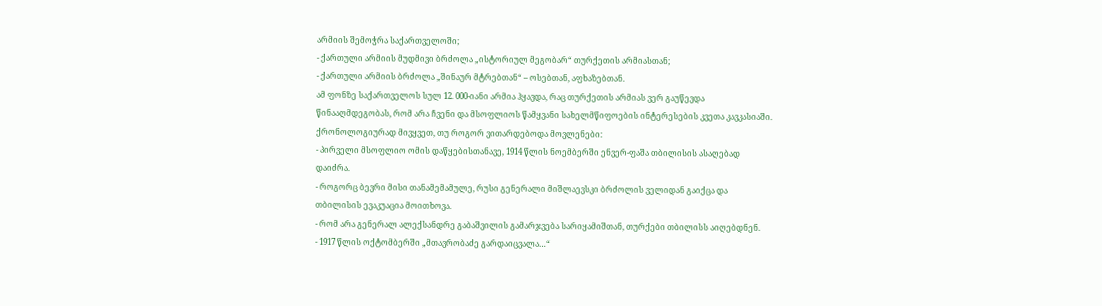არმიის შემოჭრა საქართველოში;
- ქართული არმიის მუდმივი ბრძოლა „ისტორიულ მეგობარ“ თურქეთის არმიასთან;
- ქართული არმიის ბრძოლა „შინაურ მტრებთან“ – ოსებთან, აფხაზებთან.
ამ ფონზე საქართველოს სულ 12. 000-იანი არმია ჰყავდა, რაც თურქეთის არმიას ვერ გაუწევდა წინააღმდეგობას, რომ არა ჩვენი და მსოფლიოს წამყვანი სახელმწიფოების ინტერესების კვეთა კავკასიაში.
ქრონოლოგიურად მივყვეთ, თუ როგორ ვითარდებოდა მოვლენები:
- პირველი მსოფლიო ომის დაწყებისთანავე, 1914 წლის ნოემბერში ენვერ-ფაშა თბილისის ასაღებად დაიძრა.
- როგორც ბევრი მისი თანამემამულე, რუსი გენერალი მიშლაევსკი ბრძოლის ველიდან გაიქცა და თბილისის ევაკუაცია მოითხოვა.
- რომ არა გენერალ ალექსანდრე გაბაშვილის გამარჯვება სარიყამიშთან, თურქები თბილისს აიღებდნენ.
- 1917 წლის ოქტომბერში „მთავრობაძე გარდაიცვალა…“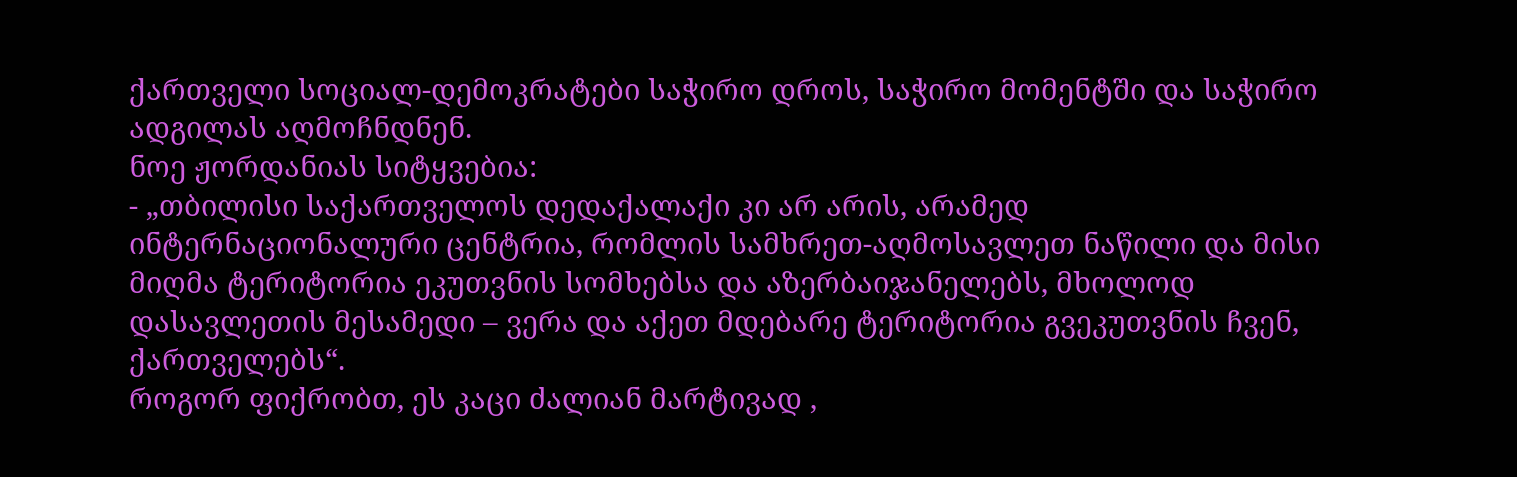ქართველი სოციალ-დემოკრატები საჭირო დროს, საჭირო მომენტში და საჭირო ადგილას აღმოჩნდნენ.
ნოე ჟორდანიას სიტყვებია:
- „თბილისი საქართველოს დედაქალაქი კი არ არის, არამედ ინტერნაციონალური ცენტრია, რომლის სამხრეთ-აღმოსავლეთ ნაწილი და მისი მიღმა ტერიტორია ეკუთვნის სომხებსა და აზერბაიჯანელებს, მხოლოდ დასავლეთის მესამედი – ვერა და აქეთ მდებარე ტერიტორია გვეკუთვნის ჩვენ, ქართველებს“.
როგორ ფიქრობთ, ეს კაცი ძალიან მარტივად ,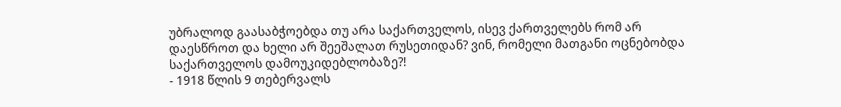უბრალოდ გაასაბჭოებდა თუ არა საქართველოს, ისევ ქართველებს რომ არ დაესწროთ და ხელი არ შეეშალათ რუსეთიდან? ვინ, რომელი მათგანი ოცნებობდა საქართველოს დამოუკიდებლობაზე?!
- 1918 წლის 9 თებერვალს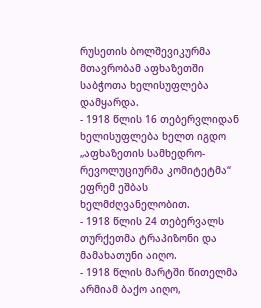რუსეთის ბოლშევიკურმა მთავრობამ აფხაზეთში საბჭოთა ხელისუფლება დამყარდა.
- 1918 წლის 16 თებერვლიდან ხელისუფლება ხელთ იგდო „აფხაზეთის სამხედრო-რევოლუციურმა კომიტეტმა“ ეფრემ ეშბას ხელმძღვანელობით.
- 1918 წლის 24 თებერვალს თურქეთმა ტრაპიზონი და მამახათუნი აიღო.
- 1918 წლის მარტში წითელმა არმიამ ბაქო აიღო,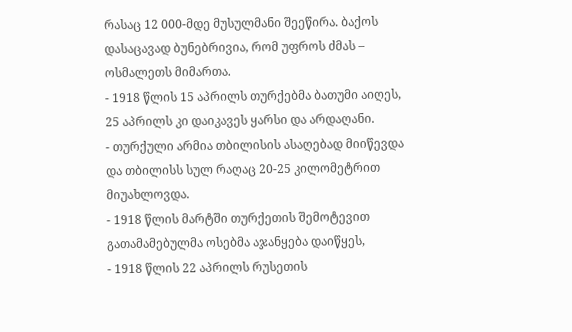რასაც 12 000-მდე მუსულმანი შეეწირა. ბაქოს დასაცავად ბუნებრივია, რომ უფროს ძმას – ოსმალეთს მიმართა.
- 1918 წლის 15 აპრილს თურქებმა ბათუმი აიღეს, 25 აპრილს კი დაიკავეს ყარსი და არდაღანი.
- თურქული არმია თბილისის ასაღებად მიიწევდა და თბილისს სულ რაღაც 20-25 კილომეტრით მიუახლოვდა.
- 1918 წლის მარტში თურქეთის შემოტევით გათამამებულმა ოსებმა აჯანყება დაიწყეს,
- 1918 წლის 22 აპრილს რუსეთის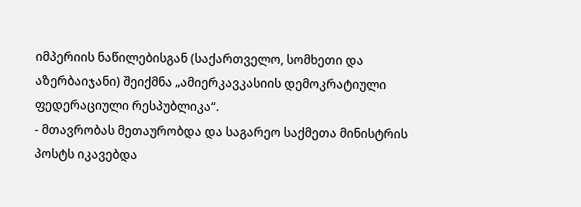იმპერიის ნაწილებისგან (საქართველო, სომხეთი და აზერბაიჯანი) შეიქმნა „ამიერკავკასიის დემოკრატიული ფედერაციული რესპუბლიკა“.
- მთავრობას მეთაურობდა და საგარეო საქმეთა მინისტრის პოსტს იკავებდა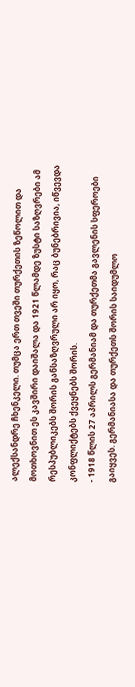ალექსანდრე ჩხენკელი. თუმცა ერთ თვეში თურქეთის ზეწოლით და მოთხოვნით ეს კავშირი დაიშალა და 1921 წლამდე ზუსტი საზღვრები ამ რესპუბლიკებს შორის განსაზღვრული არ იყო, რაც ბუნებრივია, იწვევდა კონფლიქტებს ქვეყნებს შორის.
- 1918 წლის 27 აპრილს გერმანიამ და თურქეთმა გავლენის სფეროები გაიყვეს. გერმანიასა და თურქეთს შორის საიდუმლო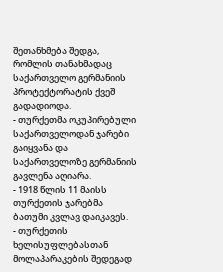შეთანხმება შედგა, რომლის თანახმადაც საქართველო გერმანიის პროტექტორატის ქვეშ გადადიოდა.
- თურქეთმა ოკუპირებული საქართველოდან ჯარები გაიყვანა და საქართველოზე გერმანიის გავლენა აღიარა.
- 1918 წლის 11 მაისს თურქეთის ჯარებმა ბათუმი კვლავ დაიკავეს.
- თურქეთის ხელისუფლებასთან მოლაპარაკების შედეგად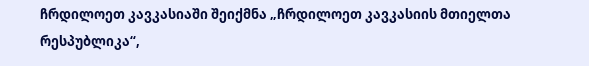ჩრდილოეთ კავკასიაში შეიქმნა „ჩრდილოეთ კავკასიის მთიელთა რესპუბლიკა“,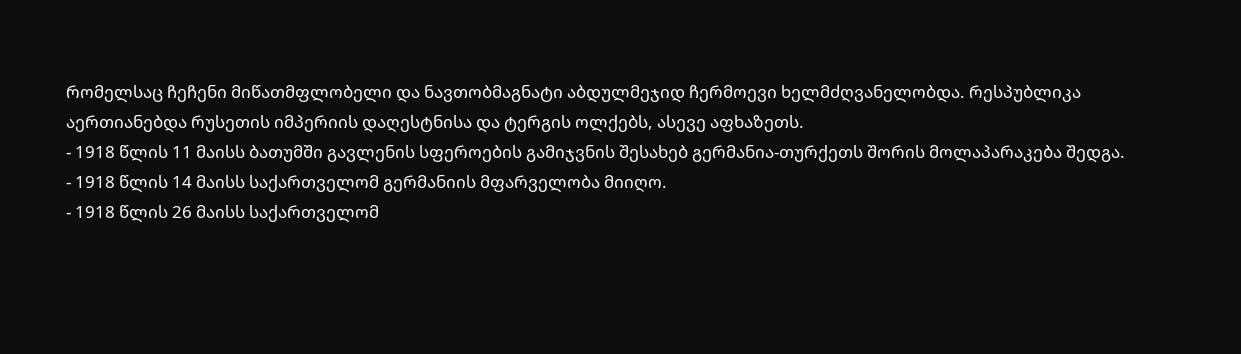რომელსაც ჩეჩენი მიწათმფლობელი და ნავთობმაგნატი აბდულმეჯიდ ჩერმოევი ხელმძღვანელობდა. რესპუბლიკა აერთიანებდა რუსეთის იმპერიის დაღესტნისა და ტერგის ოლქებს, ასევე აფხაზეთს.
- 1918 წლის 11 მაისს ბათუმში გავლენის სფეროების გამიჯვნის შესახებ გერმანია-თურქეთს შორის მოლაპარაკება შედგა.
- 1918 წლის 14 მაისს საქართველომ გერმანიის მფარველობა მიიღო.
- 1918 წლის 26 მაისს საქართველომ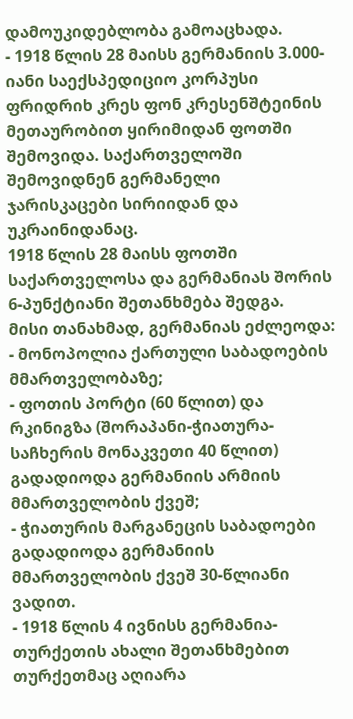დამოუკიდებლობა გამოაცხადა.
- 1918 წლის 28 მაისს გერმანიის 3.000-იანი საექსპედიციო კორპუსი ფრიდრიხ კრეს ფონ კრესენშტეინის მეთაურობით ყირიმიდან ფოთში შემოვიდა. საქართველოში შემოვიდნენ გერმანელი ჯარისკაცები სირიიდან და უკრაინიდანაც.
1918 წლის 28 მაისს ფოთში საქართველოსა და გერმანიას შორის 6-პუნქტიანი შეთანხმება შედგა.
მისი თანახმად, გერმანიას ეძლეოდა:
- მონოპოლია ქართული საბადოების მმართველობაზე;
- ფოთის პორტი (60 წლით) და რკინიგზა (შორაპანი-ჭიათურა-საჩხერის მონაკვეთი 40 წლით) გადადიოდა გერმანიის არმიის მმართველობის ქვეშ;
- ჭიათურის მარგანეცის საბადოები გადადიოდა გერმანიის მმართველობის ქვეშ 30-წლიანი ვადით.
- 1918 წლის 4 ივნისს გერმანია-თურქეთის ახალი შეთანხმებით თურქეთმაც აღიარა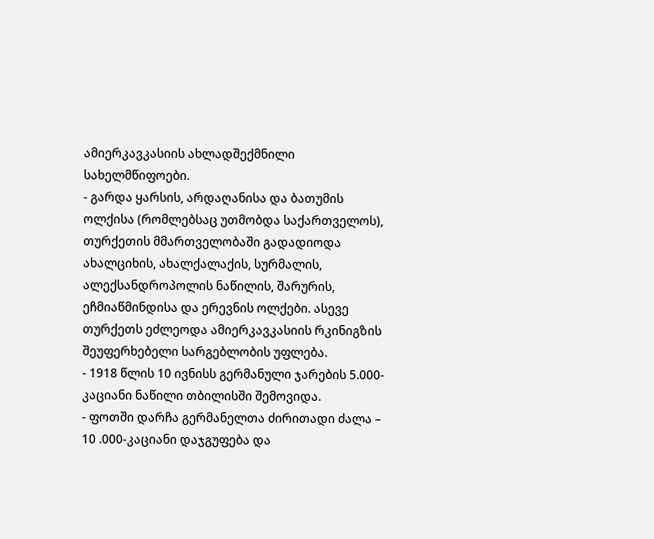ამიერკავკასიის ახლადშექმნილი სახელმწიფოები.
- გარდა ყარსის, არდაღანისა და ბათუმის ოლქისა (რომლებსაც უთმობდა საქართველოს), თურქეთის მმართველობაში გადადიოდა ახალციხის, ახალქალაქის, სურმალის, ალექსანდროპოლის ნაწილის, შარურის, ეჩმიაწმინდისა და ერევნის ოლქები. ასევე თურქეთს ეძლეოდა ამიერკავკასიის რკინიგზის შეუფერხებელი სარგებლობის უფლება.
- 1918 წლის 10 ივნისს გერმანული ჯარების 5.000-კაციანი ნაწილი თბილისში შემოვიდა.
- ფოთში დარჩა გერმანელთა ძირითადი ძალა – 10 .000-კაციანი დაჯგუფება და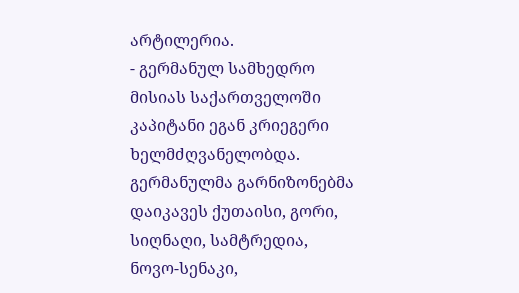არტილერია.
- გერმანულ სამხედრო მისიას საქართველოში კაპიტანი ეგან კრიეგერი ხელმძღვანელობდა.
გერმანულმა გარნიზონებმა დაიკავეს ქუთაისი, გორი, სიღნაღი, სამტრედია, ნოვო-სენაკი,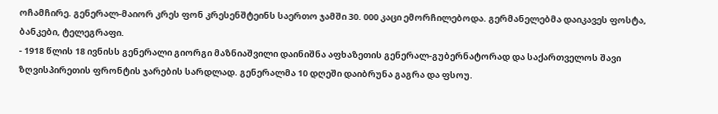ოჩამჩირე. გენერალ-მაიორ კრეს ფონ კრესენშტეინს საერთო ჯამში 30. 000 კაცი ემორჩილებოდა. გერმანელებმა დაიკავეს ფოსტა, ბანკები, ტელეგრაფი.
- 1918 წლის 18 ივნისს გენერალი გიორგი მაზნიაშვილი დაინიშნა აფხაზეთის გენერალ-გუბერნატორად და საქართველოს შავი ზღვისპირეთის ფრონტის ჯარების სარდლად. გენერალმა 10 დღეში დაიბრუნა გაგრა და ფსოუ.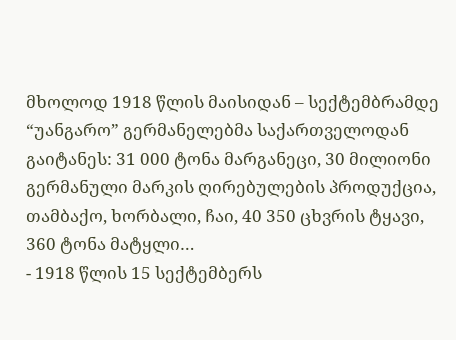მხოლოდ 1918 წლის მაისიდან – სექტემბრამდე “უანგარო” გერმანელებმა საქართველოდან გაიტანეს: 31 000 ტონა მარგანეცი, 30 მილიონი გერმანული მარკის ღირებულების პროდუქცია, თამბაქო, ხორბალი, ჩაი, 40 350 ცხვრის ტყავი, 360 ტონა მატყლი…
- 1918 წლის 15 სექტემბერს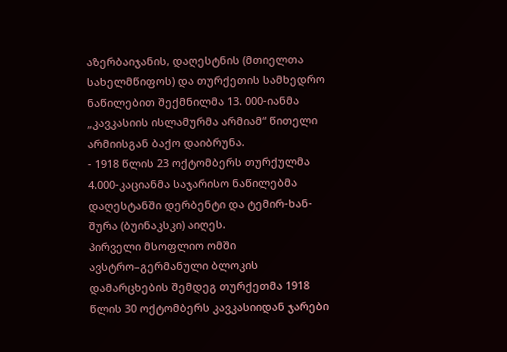აზერბაიჯანის, დაღესტნის (მთიელთა სახელმწიფოს) და თურქეთის სამხედრო ნაწილებით შექმნილმა 13. 000-იანმა „კავკასიის ისლამურმა არმიამ“ წითელი არმიისგან ბაქო დაიბრუნა.
- 1918 წლის 23 ოქტომბერს თურქულმა 4.000-კაციანმა საჯარისო ნაწილებმა დაღესტანში დერბენტი და ტემირ-ხან-შურა (ბუინაკსკი) აიღეს.
პირველი მსოფლიო ომში ავსტრო–გერმანული ბლოკის დამარცხების შემდეგ თურქეთმა 1918 წლის 30 ოქტომბერს კავკასიიდან ჯარები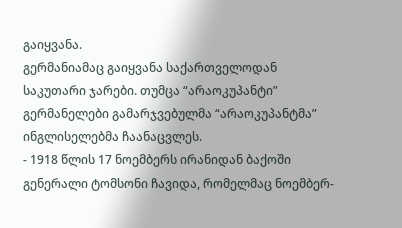გაიყვანა.
გერმანიამაც გაიყვანა საქართველოდან საკუთარი ჯარები. თუმცა “არაოკუპანტი” გერმანელები გამარჯვებულმა “არაოკუპანტმა” ინგლისელებმა ჩაანაცვლეს.
- 1918 წლის 17 ნოემბერს ირანიდან ბაქოში გენერალი ტომსონი ჩავიდა, რომელმაც ნოემბერ-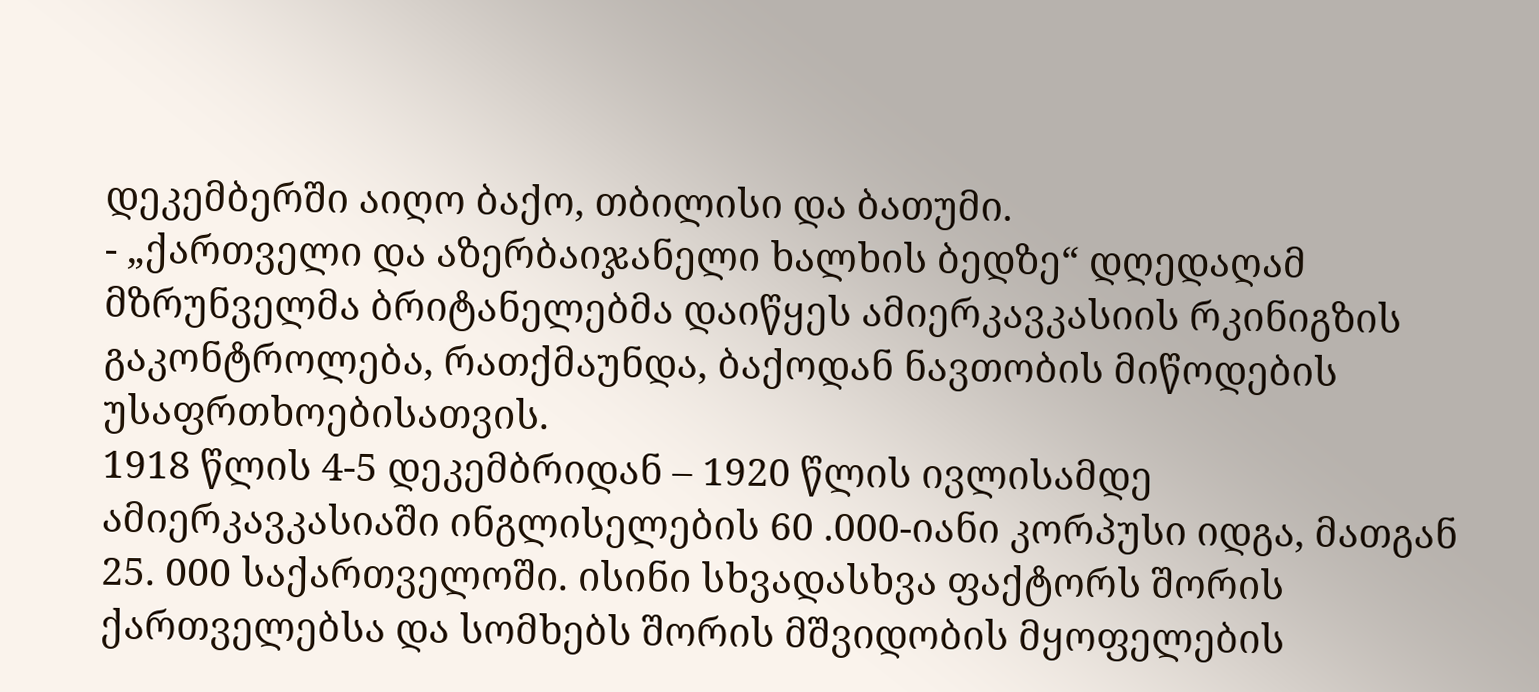დეკემბერში აიღო ბაქო, თბილისი და ბათუმი.
- „ქართველი და აზერბაიჯანელი ხალხის ბედზე“ დღედაღამ მზრუნველმა ბრიტანელებმა დაიწყეს ამიერკავკასიის რკინიგზის გაკონტროლება, რათქმაუნდა, ბაქოდან ნავთობის მიწოდების უსაფრთხოებისათვის.
1918 წლის 4-5 დეკემბრიდან – 1920 წლის ივლისამდე ამიერკავკასიაში ინგლისელების 60 .000-იანი კორპუსი იდგა, მათგან 25. 000 საქართველოში. ისინი სხვადასხვა ფაქტორს შორის ქართველებსა და სომხებს შორის მშვიდობის მყოფელების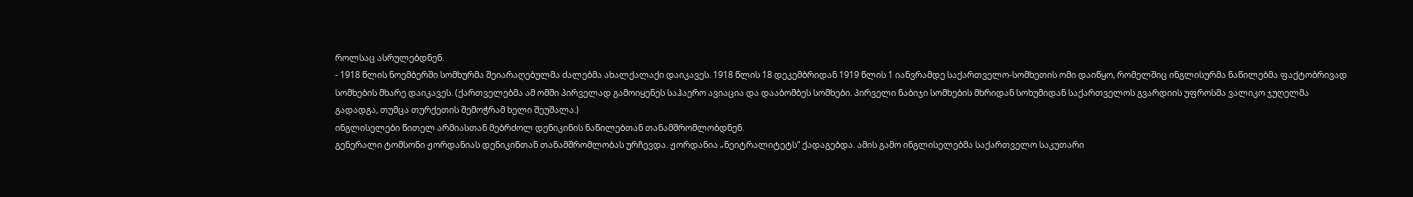როლსაც ასრულებდნენ.
- 1918 წლის ნოემბერში სომხურმა შეიარაღებულმა ძალებმა ახალქალაქი დაიკავეს. 1918 წლის 18 დეკემბრიდან 1919 წლის 1 იანვრამდე საქართველო-სომხეთის ომი დაიწყო, რომელშიც ინგლისურმა ნაწილებმა ფაქტობრივად სომხების მხარე დაიკავეს. (ქართველებმა ამ ომში პირველად გამოიყენეს საჰაერო ავიაცია და დააბომბეს სომხები. პირველი ნაბიჯი სომხების მხრიდან სოხუმიდან საქართველოს გვარდიის უფროსმა ვალიკო ჯუღელმა გადადგა, თუმცა თურქეთის შემოჭრამ ხელი შეუშალა.)
ინგლისელები წითელ არმიასთან მებრძოლ დენიკინის ნაწილებთან თანამშრომლობდნენ.
გენერალი ტომსონი ჟორდანიას დენიკინთან თანამშრომლობას ურჩევდა. ჟორდანია „ნეიტრალიტეტს“ ქადაგებდა. ამის გამო ინგლისელებმა საქართველო საკუთარი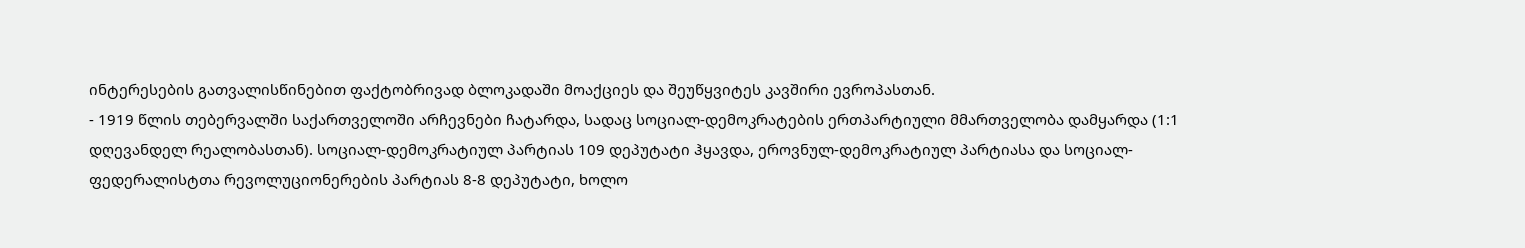ინტერესების გათვალისწინებით ფაქტობრივად ბლოკადაში მოაქციეს და შეუწყვიტეს კავშირი ევროპასთან.
- 1919 წლის თებერვალში საქართველოში არჩევნები ჩატარდა, სადაც სოციალ-დემოკრატების ერთპარტიული მმართველობა დამყარდა (1:1 დღევანდელ რეალობასთან). სოციალ-დემოკრატიულ პარტიას 109 დეპუტატი ჰყავდა, ეროვნულ-დემოკრატიულ პარტიასა და სოციალ-ფედერალისტთა რევოლუციონერების პარტიას 8-8 დეპუტატი, ხოლო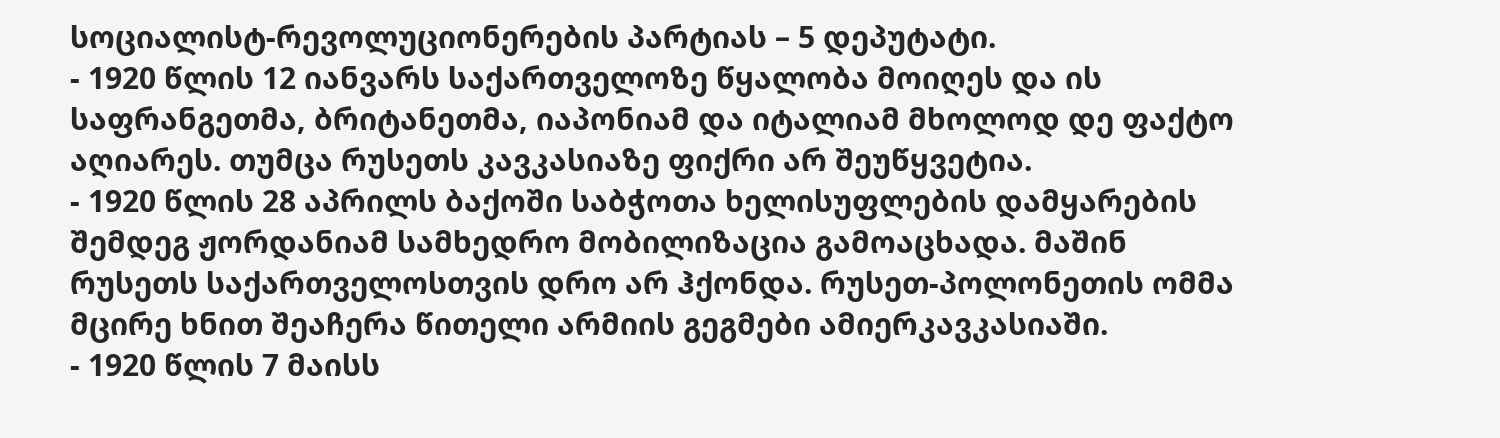სოციალისტ-რევოლუციონერების პარტიას – 5 დეპუტატი.
- 1920 წლის 12 იანვარს საქართველოზე წყალობა მოიღეს და ის საფრანგეთმა, ბრიტანეთმა, იაპონიამ და იტალიამ მხოლოდ დე ფაქტო აღიარეს. თუმცა რუსეთს კავკასიაზე ფიქრი არ შეუწყვეტია.
- 1920 წლის 28 აპრილს ბაქოში საბჭოთა ხელისუფლების დამყარების შემდეგ ჟორდანიამ სამხედრო მობილიზაცია გამოაცხადა. მაშინ რუსეთს საქართველოსთვის დრო არ ჰქონდა. რუსეთ-პოლონეთის ომმა მცირე ხნით შეაჩერა წითელი არმიის გეგმები ამიერკავკასიაში.
- 1920 წლის 7 მაისს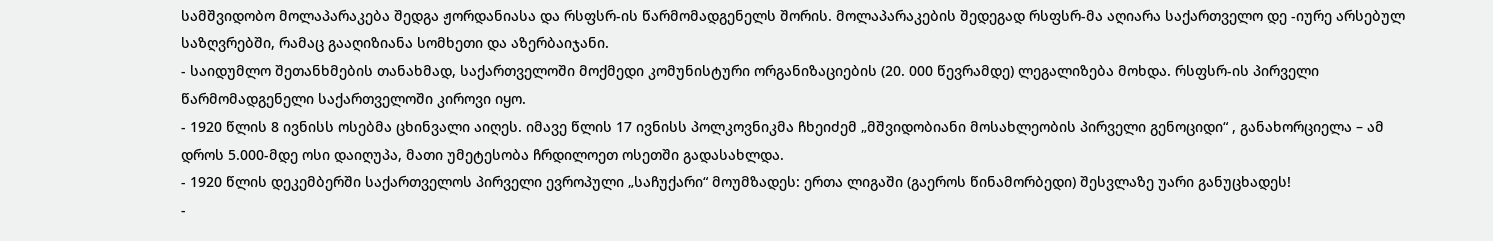სამშვიდობო მოლაპარაკება შედგა ჟორდანიასა და რსფსრ-ის წარმომადგენელს შორის. მოლაპარაკების შედეგად რსფსრ-მა აღიარა საქართველო დე -იურე არსებულ საზღვრებში, რამაც გააღიზიანა სომხეთი და აზერბაიჯანი.
- საიდუმლო შეთანხმების თანახმად, საქართველოში მოქმედი კომუნისტური ორგანიზაციების (20. 000 წევრამდე) ლეგალიზება მოხდა. რსფსრ-ის პირველი წარმომადგენელი საქართველოში კიროვი იყო.
- 1920 წლის 8 ივნისს ოსებმა ცხინვალი აიღეს. იმავე წლის 17 ივნისს პოლკოვნიკმა ჩხეიძემ „მშვიდობიანი მოსახლეობის პირველი გენოციდი“ , განახორციელა – ამ დროს 5.000-მდე ოსი დაიღუპა, მათი უმეტესობა ჩრდილოეთ ოსეთში გადასახლდა.
- 1920 წლის დეკემბერში საქართველოს პირველი ევროპული „საჩუქარი“ მოუმზადეს: ერთა ლიგაში (გაეროს წინამორბედი) შესვლაზე უარი განუცხადეს!
-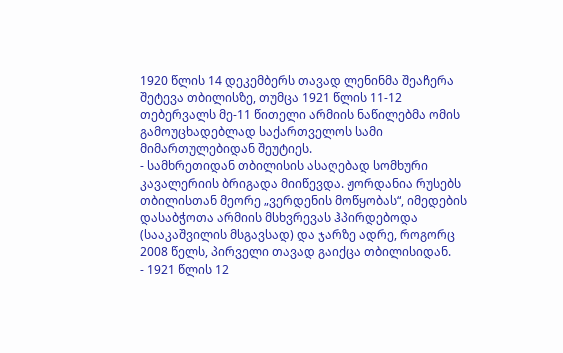1920 წლის 14 დეკემბერს თავად ლენინმა შეაჩერა შეტევა თბილისზე, თუმცა 1921 წლის 11-12 თებერვალს მე-11 წითელი არმიის ნაწილებმა ომის გამოუცხადებლად საქართველოს სამი მიმართულებიდან შეუტიეს.
- სამხრეთიდან თბილისის ასაღებად სომხური კავალერიის ბრიგადა მიიწევდა. ჟორდანია რუსებს თბილისთან მეორე „ვერდენის მოწყობას“, იმედების დასაბჭოთა არმიის მსხვრევას ჰპირდებოდა (სააკაშვილის მსგავსად) და ჯარზე ადრე, როგორც 2008 წელს, პირველი თავად გაიქცა თბილისიდან.
- 1921 წლის 12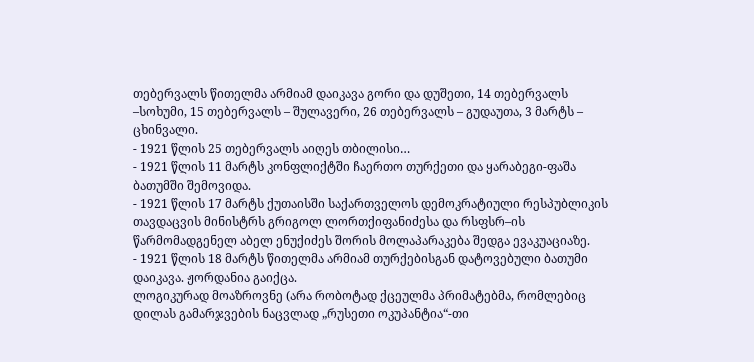თებერვალს წითელმა არმიამ დაიკავა გორი და დუშეთი, 14 თებერვალს –სოხუმი, 15 თებერვალს – შულავერი, 26 თებერვალს – გუდაუთა, 3 მარტს – ცხინვალი.
- 1921 წლის 25 თებერვალს აიღეს თბილისი…
- 1921 წლის 11 მარტს კონფლიქტში ჩაერთო თურქეთი და ყარაბეგი-ფაშა ბათუმში შემოვიდა.
- 1921 წლის 17 მარტს ქუთაისში საქართველოს დემოკრატიული რესპუბლიკის თავდაცვის მინისტრს გრიგოლ ლორთქიფანიძესა და რსფსრ–ის წარმომადგენელ აბელ ენუქიძეს შორის მოლაპარაკება შედგა ევაკუაციაზე.
- 1921 წლის 18 მარტს წითელმა არმიამ თურქებისგან დატოვებული ბათუმი დაიკავა. ჟორდანია გაიქცა.
ლოგიკურად მოაზროვნე (არა რობოტად ქცეულმა პრიმატებმა, რომლებიც დილას გამარჯვების ნაცვლად „რუსეთი ოკუპანტია“-თი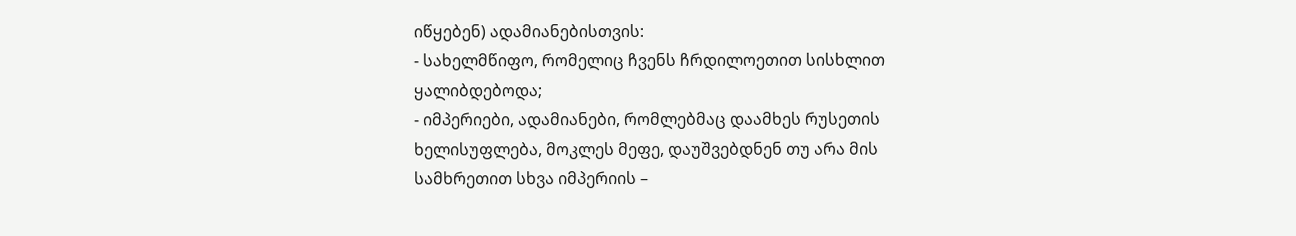იწყებენ) ადამიანებისთვის:
- სახელმწიფო, რომელიც ჩვენს ჩრდილოეთით სისხლით ყალიბდებოდა;
- იმპერიები, ადამიანები, რომლებმაც დაამხეს რუსეთის ხელისუფლება, მოკლეს მეფე, დაუშვებდნენ თუ არა მის სამხრეთით სხვა იმპერიის –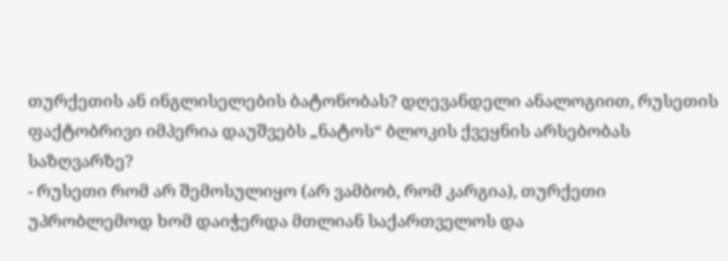თურქეთის ან ინგლისელების ბატონობას? დღევანდელი ანალოგიით, რუსეთის ფაქტობრივი იმპერია დაუშვებს „ნატოს“ ბლოკის ქვეყნის არსებობას საზღვარზე?
- რუსეთი რომ არ შემოსულიყო (არ ვამბობ, რომ კარგია), თურქეთი უპრობლემოდ ხომ დაიჭერდა მთლიან საქართველოს და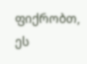ფიქრობთ, ეს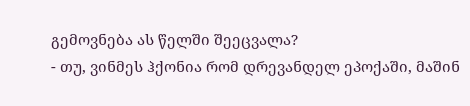გემოვნება ას წელში შეეცვალა?
- თუ, ვინმეს ჰქონია რომ დრევანდელ ეპოქაში, მაშინ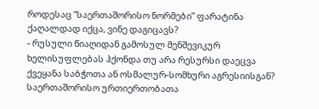როდესაც “საერთაშორისო ნორმები” ფარატინა ქაღალდად იქცა, ვინე დაგიცავს?
- რუსული წიაღიდან გამოსულ მენშევიკურ ხელისუფლებას ჰქონდა თუ არა რესურსი დაეცვა ქვეყანა საბჭოთა ან ოსმალურ-სომხური აგრესიისგან?
საერთაშორისო ურთიერთობათა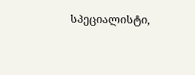სპეციალისტი,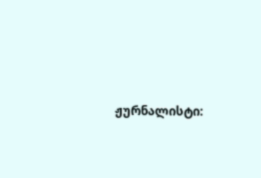ჟურნალისტი: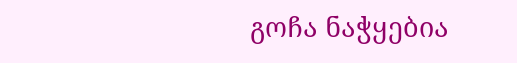გოჩა ნაჭყებია